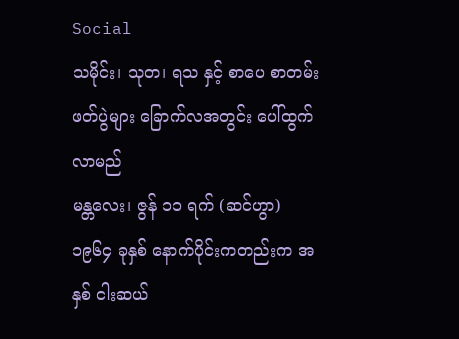Social
သမိုင်း၊ သုတ၊ ရသ နှင့် စာပေ စာတမ်းဖတ်ပွဲများ ခြောက်လအတွင်း ပေါ်ထွက်လာမည်
မန္တလေး၊ ဇွန် ၁၁ ရက် (ဆင်ဟွာ)
၁၉၆၄ ခုနှစ် နောက်ပိုင်းကတည်းက အနှစ် ငါးဆယ်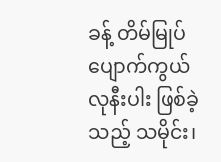ခန့် တိမ်မြုပ် ပျောက်ကွယ်လုနီးပါး ဖြစ်ခဲ့သည့် သမိုင်း၊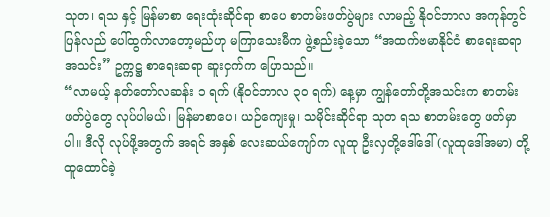သုတ၊ ရသ နှင့် မြန်မာစာ ရေးထုံးဆိုင်ရာ စာပေ စာတမ်းဖတ်ပွဲများ လာမည့် နိုဝင်ဘာလ အကုန်တွင် ပြန်လည် ပေါ်ထွက်လာတော့မည်ဟု မကြာသေးမီက ဖွဲ့စည်းခဲ့သော “အထက်ဗမာနိုင်ငံ စာရေးဆရာ အသင်း” ဥက္ကဋ္ဌ စာရေးဆရာ ဆူးငှက်က ပြောသည်။
“လာမယ့် နတ်တော်လဆန်း ၁ ရက် (နိုဝင်ဘာလ ၃၀ ရက်) နေ့မှာ ကျွန်တော်တို့အသင်းက စာတမ်းဖတ်ပွဲတွေ လုပ်ပါမယ်၊ မြန်မာစာပေ၊ ယဉ်ကျေးမှု၊ သမိုင်းဆိုင်ရာ သုတ ရသ စာတမ်းတွေ ဖတ်မှာပါ။ ဒီလို လုပ်ဖို့အတွက် အရင် အနှစ် လေးဆယ်ကျော်က လူထု ဦးလှတို့ဒေါ်ဒေါ် (လူထုဒေါ်အမာ) တို့ ထူထောင်ခဲ့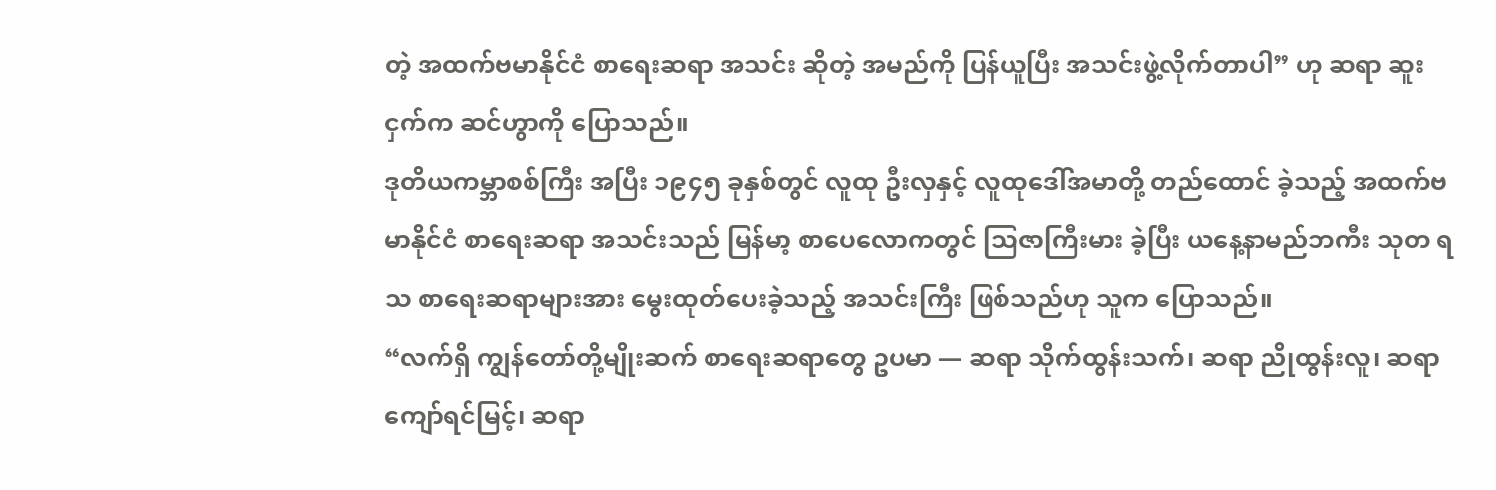တဲ့ အထက်ဗမာနိုင်ငံ စာရေးဆရာ အသင်း ဆိုတဲ့ အမည်ကို ပြန်ယူပြီး အသင်းဖွဲ့လိုက်တာပါ” ဟု ဆရာ ဆူးငှက်က ဆင်ဟွာကို ပြောသည်။
ဒုတိယကမ္ဘာစစ်ကြီး အပြီး ၁၉၄၅ ခုနှစ်တွင် လူထု ဦးလှနှင့် လူထုဒေါ်အမာတို့ တည်ထောင် ခဲ့သည့် အထက်ဗမာနိုင်ငံ စာရေးဆရာ အသင်းသည် မြန်မာ့ စာပေလောကတွင် သြဇာကြီးမား ခဲ့ပြီး ယနေ့နာမည်ဘကီး သုတ ရသ စာရေးဆရာများအား မွေးထုတ်ပေးခဲ့သည့် အသင်းကြီး ဖြစ်သည်ဟု သူက ပြောသည်။
“လက်ရှိ ကျွန်တော်တို့မျိုးဆက် စာရေးဆရာတွေ ဥပမာ — ဆရာ သိုက်ထွန်းသက်၊ ဆရာ ညိုထွန်းလူ၊ ဆရာ ကျော်ရင်မြင့်၊ ဆရာ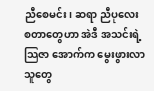ညီစေမင်း၊ ဆရာ ညီပုလေး စတာတွေဟာ အဲဒီ အသင်းရဲ့ သြဇာ အောက်က မွေးဖွားလာသူတွေ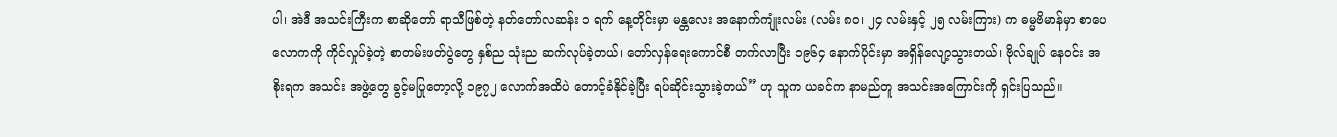ပါ၊ အဲဒီ အသင်းကြီးက စာဆိုတော် ရာသီဖြစ်တဲ့ နတ်တော်လဆန်း ၁ ရက် နေ့တိုင်းမှာ မန္တလေး အနောက်ကျုံးလမ်း (လမ်း ၈၀၊ ၂၄ လမ်းနှင့် ၂၅ လမ်းကြား) က ဓမ္မဗိမာန်မှာ စာပေလောကကို ကိုင်လှုပ်ခဲ့တဲ့ စာတမ်းဖတ်ပွဲတွေ နှစ်ည သုံးည ဆက်လုပ်ခဲ့တယ်၊ တော်လှန်ရေးကောင်စီ တက်လာပြီး ၁၉၆၄ နောက်ပိုင်းမှာ အရှိန်လျော့သွားတယ်၊ ဗိုလ်ချုပ် နေဝင်း အစိုးရက အသင်း အဖွဲ့တွေ ခွင့်မပြုတော့လို့ ၁၉၇၂ လောက်အထိပဲ တောင့်ခံနိုင်ခဲ့ပြီး ရပ်ဆိုင်းသွားခဲ့တယ်” ဟု သူက ယခင်က နာမည်တူ အသင်းအကြောင်းကို ရှင်းပြသည်။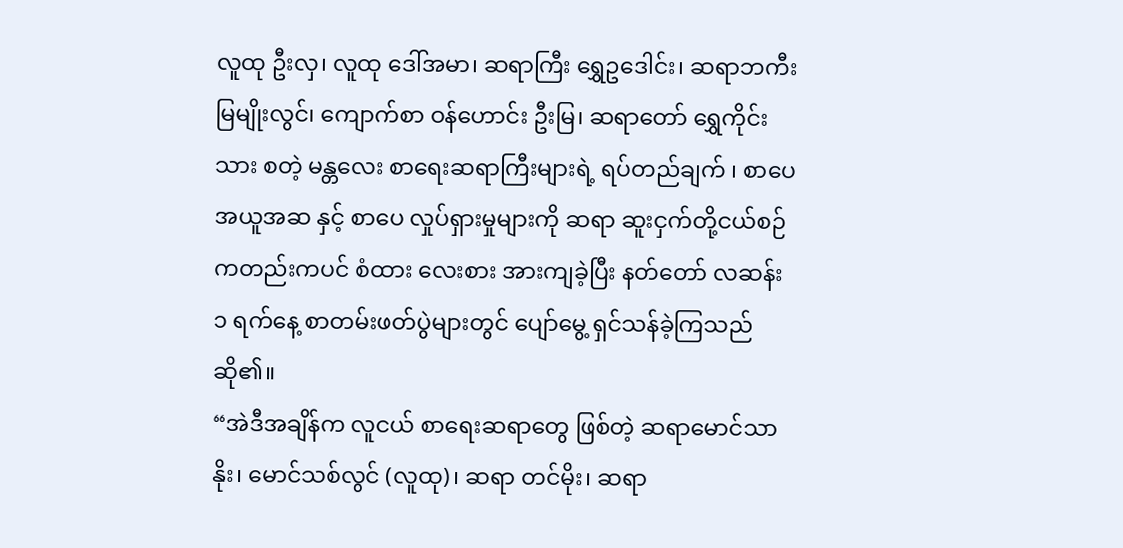လူထု ဦးလှ၊ လူထု ဒေါ်အမာ၊ ဆရာကြီး ရွှေဥဒေါင်း၊ ဆရာဘကီး မြမျိုးလွင်၊ ကျောက်စာ ဝန်ဟောင်း ဦးမြ၊ ဆရာတော် ရွှေကိုင်းသား စတဲ့ မန္တလေး စာရေးဆရာကြီးများရဲ့ ရပ်တည်ချက် ၊ စာပေ အယူအဆ နှင့် စာပေ လှုပ်ရှားမှုများကို ဆရာ ဆူးငှက်တို့ငယ်စဉ်ကတည်းကပင် စံထား လေးစား အားကျခဲ့ပြီး နတ်တော် လဆန်း ၁ ရက်နေ့ စာတမ်းဖတ်ပွဲများတွင် ပျော်မွေ့ ရှင်သန်ခဲ့ကြသည် ဆို၏။
“အဲဒီအချိန်က လူငယ် စာရေးဆရာတွေ ဖြစ်တဲ့ ဆရာမောင်သာနိုး၊ မောင်သစ်လွင် (လူထု)၊ ဆရာ တင်မိုး၊ ဆရာ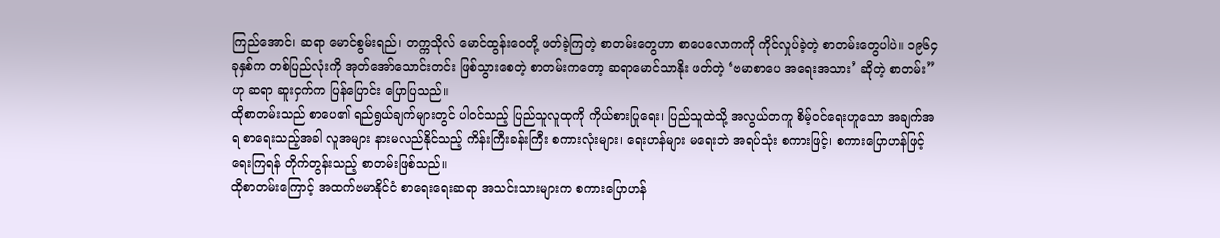ကြည်အောင်၊ ဆရာ မောင်စွမ်းရည်၊ တက္ကသိုလ် မောင်ထွန်းဝေတို့ ဖတ်ခဲ့ကြတဲ့ စာတမ်းတွေဟာ စာပေလောကကို ကိုင်လှုပ်ခဲ့တဲ့ စာတမ်းတွေပါပဲ။ ၁၉၆၄ ခုနှစ်က တစ်ပြည်လုံးကို အုတ်အော်သောင်းတင်း ဖြစ်သွားစေတဲ့ စာတမ်းကတော့ ဆရာမောင်သာနိုး ဖတ်တဲ့ ‘ဗမာစာပေ အရေးအသား’ ဆိုတဲ့ စာတမ်း” ဟု ဆရာ ဆူးငှက်က ပြန်ပြောင်း ပြောပြသည်။
ထိုစာတမ်းသည် စာပေ၏ ရည်ရွယ်ချက်များတွင် ပါဝင်သည့် ပြည်သူလူထုကို ကိုယ်စားပြုရေး၊ ပြည်သူထဲသို့ အလွယ်တကူ စိမ့်ဝင်ရေးဟူသော အချက်အရ စာရေးသည့်အခါ လူအများ နားမလည်နိုင်သည့် ကိန်းကြီးခန်းကြီး စကားလုံးများ၊ ရေးဟန်များ မရေးဘဲ အရပ်သုံး စကားဖြင့်၊ စကားပြောဟန်ဖြင့် ရေးကြရန် တိုက်တွန်းသည့် စာတမ်းဖြစ်သည်။
ထိုစာတမ်းကြောင့် အထက်ဗမာနိုင်ငံ စာရေးရေးဆရာ အသင်းသားများက စကားပြောဟန်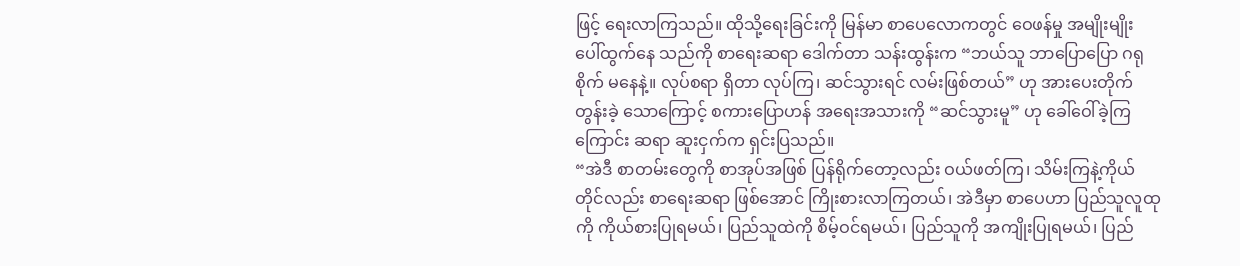ဖြင့် ရေးလာကြသည်။ ထိုသို့ရေးခြင်းကို မြန်မာ စာပေလောကတွင် ဝေဖန်မှု အမျိုးမျိုး ပေါ်ထွက်နေ သည်ကို စာရေးဆရာ ဒေါက်တာ သန်းထွန်းက “ဘယ်သူ ဘာပြောပြော ဂရုစိုက် မနေနဲ့။ လုပ်စရာ ရှိတာ လုပ်ကြ၊ ဆင်သွားရင် လမ်းဖြစ်တယ်” ဟု အားပေးတိုက်တွန်းခဲ့ သောကြောင့် စကားပြောဟန် အရေးအသားကို “ဆင်သွားမူ” ဟု ခေါ်ဝေါ်ခဲ့ကြကြောင်း ဆရာ ဆူးငှက်က ရှင်းပြသည်။
“အဲဒီ စာတမ်းတွေကို စာအုပ်အဖြစ် ပြန်ရိုက်တော့လည်း ဝယ်ဖတ်ကြ၊ သိမ်းကြနဲ့ကိုယ်တိုင်လည်း စာရေးဆရာ ဖြစ်အောင် ကြိုးစားလာကြတယ်၊ အဲဒီမှာ စာပေဟာ ပြည်သူလူထုကို ကိုယ်စားပြုရမယ်၊ ပြည်သူထဲကို စိမ့်ဝင်ရမယ်၊ ပြည်သူကို အကျိုးပြုရမယ်၊ ပြည်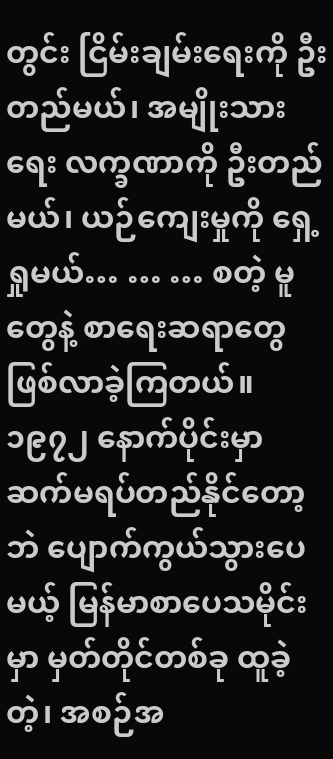တွင်း ငြိမ်းချမ်းရေးကို ဦးတည်မယ်၊ အမျိုးသားရေး လက္ခဏာကို ဦးတည်မယ်၊ ယဉ်ကျေးမှုကို ရှေ့ရှုမယ်… … … စတဲ့ မူတွေနဲ့ စာရေးဆရာတွေ ဖြစ်လာခဲ့ကြတယ်။ ၁၉၇၂ နောက်ပိုင်းမှာ ဆက်မရပ်တည်နိုင်တော့ဘဲ ပျောက်ကွယ်သွားပေမယ့် မြန်မာစာပေသမိုင်းမှာ မှတ်တိုင်တစ်ခု ထူခဲ့တဲ့၊ အစဉ်အ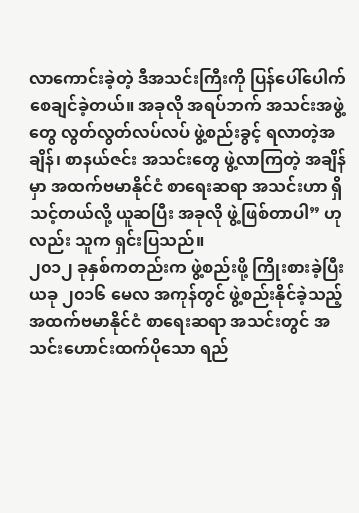လာကောင်းခဲ့တဲ့ ဒီအသင်းကြီးကို ပြန်ပေါ်ပေါက်စေချင်ခဲ့တယ်။ အခုလို အရပ်ဘက် အသင်းအဖွဲ့တွေ လွတ်လွတ်လပ်လပ် ဖွဲ့စည်းခွင့် ရလာတဲ့အချိန်၊ စာနယ်ဇင်း အသင်းတွေ ဖွဲ့လာကြတဲ့ အချိန်မှာ အထက်ဗမာနိုင်ငံ စာရေးဆရာ အသင်းဟာ ရှိသင့်တယ်လို့ ယူဆပြီး အခုလို ဖွဲ့ဖြစ်တာပါ” ဟုလည်း သူက ရှင်းပြသည်။
၂၀၁၂ ခုနှစ်ကတည်းက ဖွဲ့စည်းဖို့ ကြိုးစားခဲ့ပြီး ယခု ၂၀၁၆ မေလ အကုန်တွင် ဖွဲ့စည်းနိုင်ခဲ့သည့် အထက်ဗမာနိုင်ငံ စာရေးဆရာ အသင်းတွင် အသင်းဟောင်းထက်ပိုသော ရည်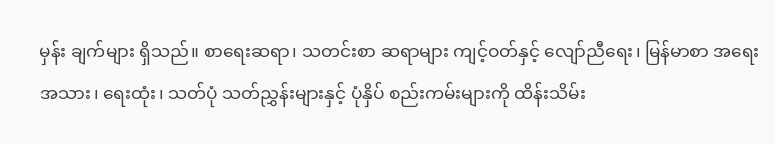မှန်း ချက်များ ရှိသည်။ စာရေးဆရာ၊ သတင်းစာ ဆရာများ ကျင့်ဝတ်နှင့် လျော်ညီရေး၊ မြန်မာစာ အရေးအသား၊ ရေးထုံး၊ သတ်ပုံ သတ်ညွှန်းများနှင့် ပုံနှိပ် စည်းကမ်းများကို ထိန်းသိမ်း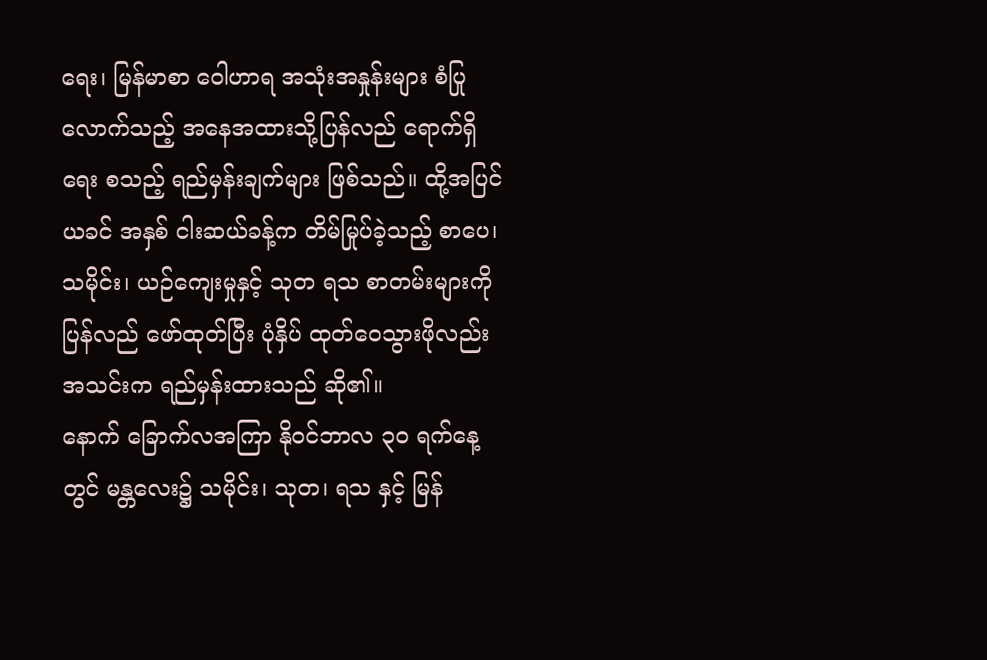ရေး၊ မြန်မာစာ ဝေါဟာရ အသုံးအနှုန်းများ စံပြုလောက်သည့် အနေအထားသို့ပြန်လည် ရောက်ရှိရေး စသည့် ရည်မှန်းချက်များ ဖြစ်သည်။ ထို့အပြင် ယခင် အနှစ် ငါးဆယ်ခန့်က တိမ်မြုပ်ခဲ့သည့် စာပေ၊ သမိုင်း၊ ယဉ်ကျေးမှုနှင့် သုတ ရသ စာတမ်းများကို ပြန်လည် ဖော်ထုတ်ပြီး ပုံနှိပ် ထုတ်ဝေသွားဖိုလည်း အသင်းက ရည်မှန်းထားသည် ဆို၏။
နောက် ခြောက်လအကြာ နိုဝင်ဘာလ ၃၀ ရက်နေ့တွင် မန္တလေး၌ သမိုင်း၊ သုတ၊ ရသ နှင့် မြန်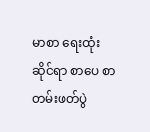မာစာ ရေးထုံးဆိုင်ရာ စာပေ စာတမ်းဖတ်ပွဲ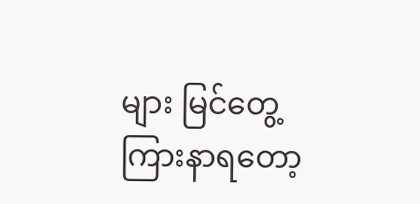များ မြင်တွေ့ ကြားနာရတော့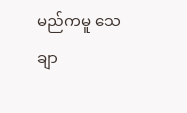မည်ကမူ သေချာ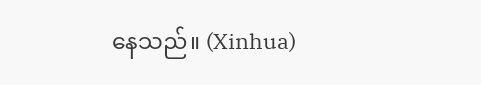နေသည်။ (Xinhua)